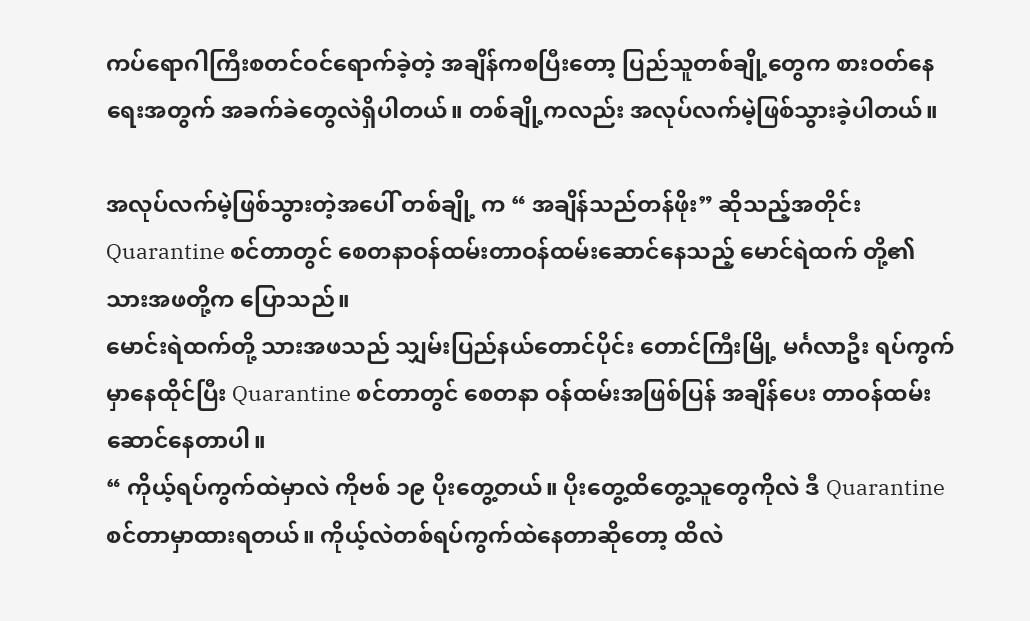ကပ်ရောဂါကြီးစတင်ဝင်ရောက်ခဲ့တဲ့ အချိန်ကစပြီးတော့ ပြည်သူတစ်ချို့တွေက စားဝတ်နေရေးအတွက် အခက်ခဲတွေလဲရှိပါတယ်။ တစ်ချို့ကလည်း အလုပ်လက်မဲ့ဖြစ်သွားခဲ့ပါတယ်။

အလုပ်လက်မဲ့ဖြစ်သွားတဲ့အပေါ် တစ်ချို့ က “ အချိန်သည်တန်ဖိုး” ဆိုသည့်အတိုင်း Quarantine စင်တာတွင် စေတနာဝန်ထမ်းတာဝန်ထမ်းဆောင်နေသည့် မောင်ရဲထက် တို့၏ သားအဖတို့က ပြောသည်။
မောင်းရဲထက်တို့ သားအဖသည် သျှမ်းပြည်နယ်တောင်ပိုင်း တောင်ကြီးမြို့ မင်္ဂလာဦး ရပ်ကွက် မှာနေထိုင်ပြီး Quarantine စင်တာတွင် စေတနာ ဝန်ထမ်းအဖြစ်ပြန် အချိန်ပေး တာဝန်ထမ်းဆောင်နေတာပါ။
“ ကိုယ့်ရပ်ကွက်ထဲမှာလဲ ကိုဗစ် ၁၉ ပိုးတွေ့တယ်။ ပိုးတွေ့ထိတွေ့သူတွေကိုလဲ ဒီ Quarantine စင်တာမှာထားရတယ်။ ကိုယ့်လဲတစ်ရပ်ကွက်ထဲနေတာဆိုတော့ ထိလဲ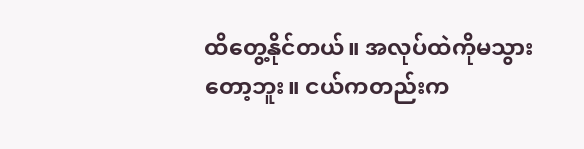ထိတွေ့နိုင်တယ်။ အလုပ်ထဲကိုမသွားတော့ဘူး။ ငယ်ကတည်းက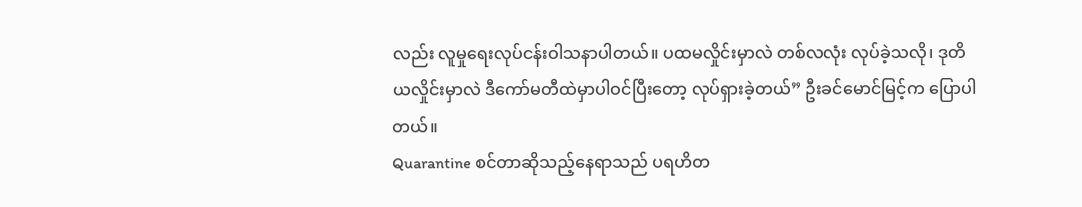လည်း လူမှုရေးလုပ်ငန်းဝါသနာပါတယ်။ ပထမလှိုင်းမှာလဲ တစ်လလုံး လုပ်ခဲ့သလို၊ ဒုတိယလှိုင်းမှာလဲ ဒီကော်မတီထဲမှာပါဝင်ပြီးတော့ လုပ်ရှားခဲ့တယ်” ဦးခင်မောင်မြင့်က ပြောပါတယ်။
Quarantine စင်တာဆိုသည့်နေရာသည် ပရဟိတ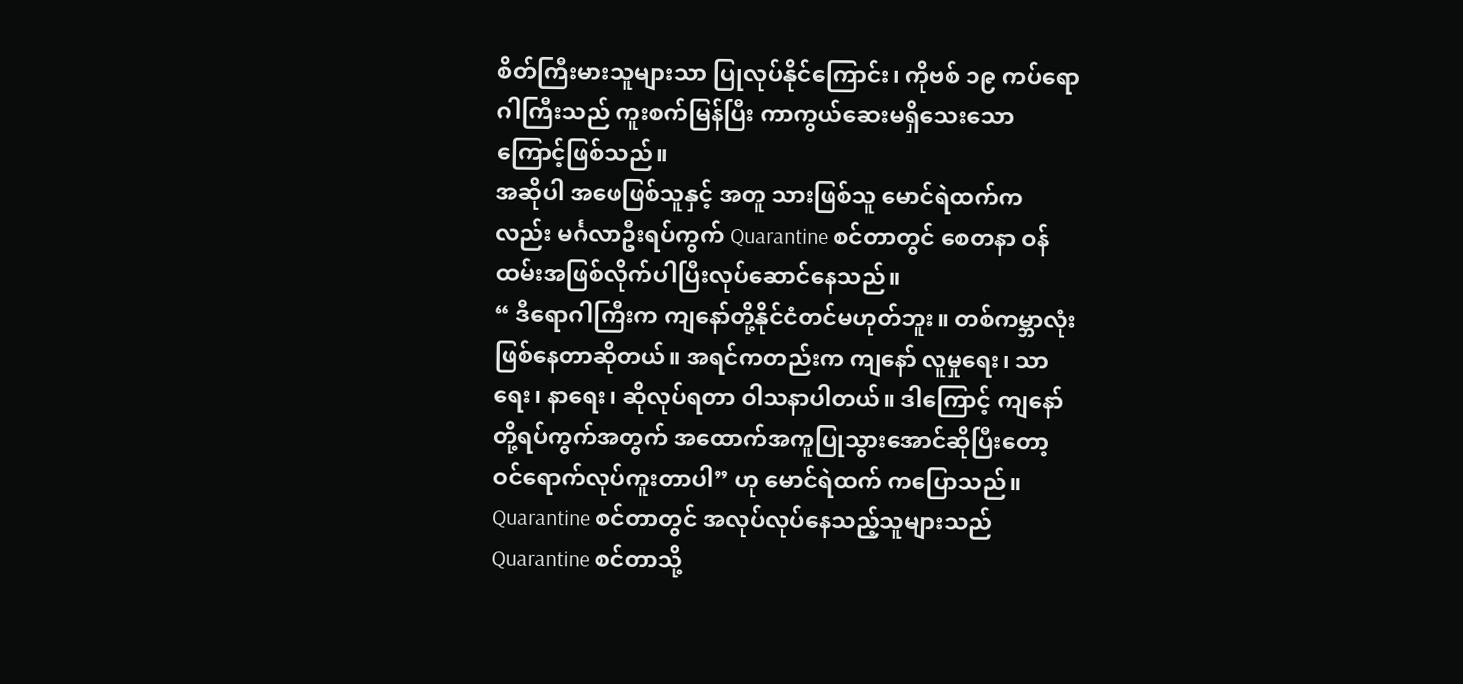စိတ်ကြီးမားသူများသာ ပြုလုပ်နိုင်ကြောင်း၊ ကိုဗစ် ၁၉ ကပ်ရောဂါကြီးသည် ကူးစက်မြန်ပြီး ကာကွယ်ဆေးမရှိသေးသောကြောင့်ဖြစ်သည်။
အဆိုပါ အဖေဖြစ်သူနှင့် အတူ သားဖြစ်သူ မောင်ရဲထက်ကလည်း မင်္ဂလာဦးရပ်ကွက် Quarantine စင်တာတွင် စေတနာ ဝန်ထမ်းအဖြစ်လိုက်ပါပြီးလုပ်ဆောင်နေသည်။
“ ဒီရောဂါကြီးက ကျနော်တို့နိုင်ငံတင်မဟုတ်ဘူး။ တစ်ကမ္ဘာလုံးဖြစ်နေတာဆိုတယ်။ အရင်ကတည်းက ကျနော် လူမှုရေး၊ သာရေး၊ နာရေး၊ ဆိုလုပ်ရတာ ဝါသနာပါတယ်။ ဒါကြောင့် ကျနော်တို့ရပ်ကွက်အတွက် အထောက်အကူပြုသွားအောင်ဆိုပြီးတော့ ဝင်ရောက်လုပ်ကူးတာပါ” ဟု မောင်ရဲထက် ကပြောသည်။
Quarantine စင်တာတွင် အလုပ်လုပ်နေသည့်သူများသည် Quarantine စင်တာသို့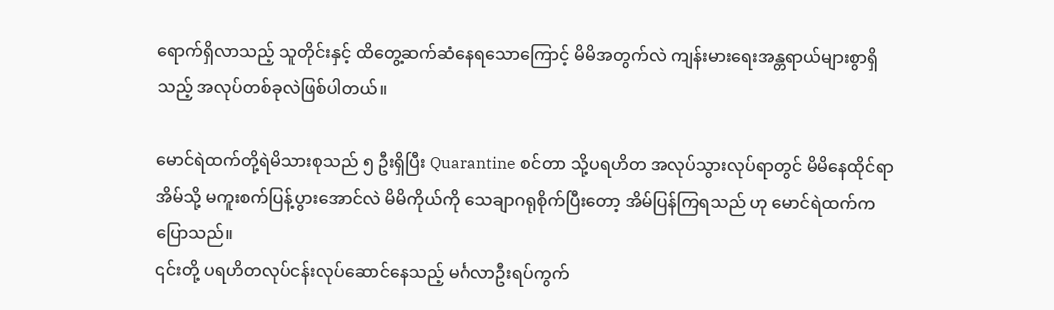ရောက်ရှိလာသည့် သူတိုင်းနှင့် ထိတွေ့ဆက်ဆံနေရသောကြောင့် မိမိအတွက်လဲ ကျန်းမားရေးအန္တရာယ်များစွာရှိသည့် အလုပ်တစ်ခုလဲဖြစ်ပါတယ်။

မောင်ရဲထက်တို့ရဲမိသားစုသည် ၅ ဦးရှိပြီး Quarantine စင်တာ သို့ပရဟိတ အလုပ်သွားလုပ်ရာတွင် မိမိနေထိုင်ရာအိမ်သို့ မကူးစက်ပြန့်ပွားအောင်လဲ မိမိကိုယ်ကို သေချာဂရုစိုက်ပြီးတော့ အိမ်ပြန်ကြရသည် ဟု မောင်ရဲထက်က ပြောသည်။
၎င်းတို့ ပရဟိတလုပ်ငန်းလုပ်ဆောင်နေသည့် မင်္ဂလာဦးရပ်ကွက်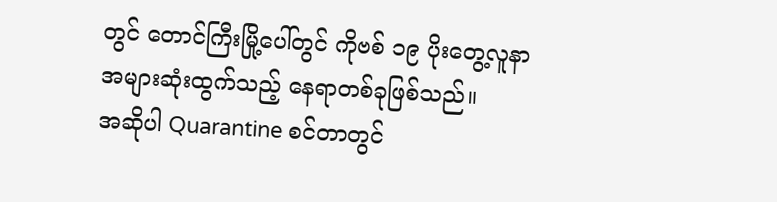တွင် တောင်ကြီးမြို့ပေါ်တွင် ကိုဗစ် ၁၉ ပိုးတွေ့လူနာ အများဆုံးထွက်သည့် နေရာတစ်ခုဖြစ်သည်။
အဆိုပါ Quarantine စင်တာတွင်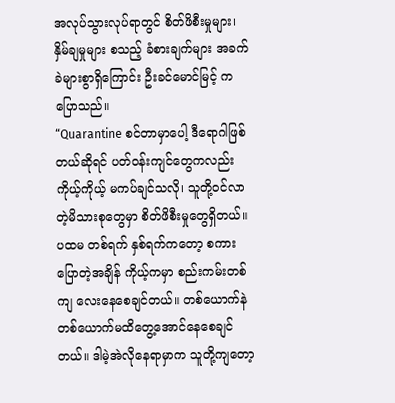အလုပ်သွားလုပ်ရာတွင် စိတ်ဖိစီးမှုများ၊ နှိမ်ချမှုများ စသည့် ခံစားချက်များ အခက်ခဲများစွာရှိကြောင်း ဦးခင်မောင်မြင့် ကပြောသည်။
“Quarantine စင်တာမှာပေါ့ ဒီရောဂါဖြစ်တယ်ဆိုရင် ပတ်ဝန်းကျင်တွေကလည်း ကိုယ့်ကိုယ့် မကပ်ချင်သလို၊ သူတို့ဝင်လာတဲ့မိသားစုတွေမှာ စိတ်ဖိစီးမှုတွေရှိတယ်။ ပထမ တစ်ရက် နှစ်ရက်ကတော့ စကားပြောတဲ့အချိန် ကိုယ့်ကမှာ စည်းကမ်းတစ်ကျ လေးနေစေချင်တယ်။ တစ်ယောက်နဲ တစ်ယောက်မထိတွေ့အောင်နေစေချင်တယ်။ ဒါမဲ့အဲလိုနေရာမှာက သူတို့ကျတော့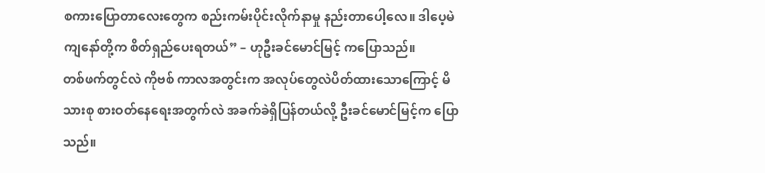စကားပြောတာလေးတွေက စည်းကမ်းပိုင်းလိုက်နာမှု နည်းတာပေါ့လေ။ ဒါပေ့မဲ ကျနော်တို့က စိတ်ရှည်ပေးရတယ်” – ဟုဦးခင်မောင်မြင့် ကပြောသည်။
တစ်ဖက်တွင်လဲ ကိုဗစ် ကာလအတွင်းက အလုပ်တွေလဲပိတ်ထားသောကြောင့် မိသားစု စားဝတ်နေရေးအတွက်လဲ အခက်ခဲရှိပြန်တယ်လို့ ဦးခင်မောင်မြင့်က ပြောသည်။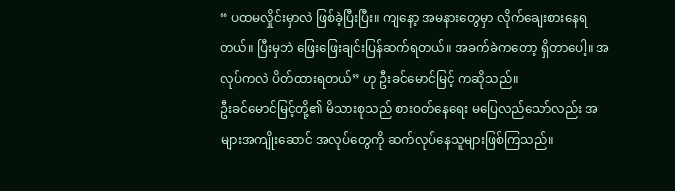“ ပထမလှိုင်းမှာလဲ ဖြစ်ခဲ့ပြီးပြီး။ ကျနော့ အမနားတွေမှာ လိုက်ချေးစားနေရတယ်။ ပြီးမှဘဲ ဖြေးဖြေးချင်းပြန်ဆက်ရတယ်။ အခက်ခဲကတော့ ရှိတာပေါ့။ အလုပ်ကလဲ ပိတ်ထားရတယ်” ဟု ဦးခင်မောင်မြင့် ကဆိုသည်။
ဦးခင်မောင်မြင့်တို့၏ မိသားစုသည် စားဝတ်နေရေး မပြေလည်သော်လည်း အများအကျိုးဆောင် အလုပ်တွေကို ဆက်လုပ်နေသူများဖြစ်ကြသည်။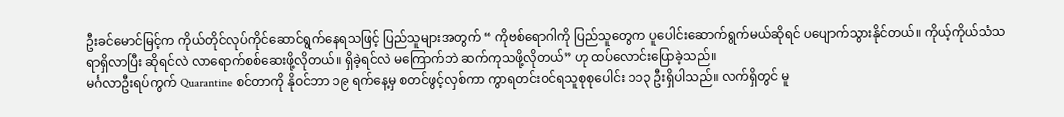ဦးခင်မောင်မြင့်က ကိုယ်တိုင်လုပ်ကိုင်ဆောင်ရွက်နေရသဖြင့် ပြည်သူများအတွက် “ ကိုဗစ်ရောဂါကို ပြည်သူတွေက ပူပေါင်းဆောက်ရွက်မယ်ဆိုရင် ပပျောက်သွားနိုင်တယ်။ ကိုယ့်ကိုယ်သံသရာရှိလာပြီး ဆိုရင်လဲ လာရောက်စစ်ဆေးဖို့လိုတယ်။ ရှိခဲ့ရင်လဲ မကြောက်ဘဲ ဆက်ကုသဖို့လိုတယ်” ဟု ထပ်လောင်းပြောခဲ့သည်။
မင်္ဂလာဦးရပ်ကွက် Quarantine စင်တာကို နိုဝင်ဘာ ၁၉ ရက်နေ့မှ စတင်ဖွင့်လှစ်ကာ ကွာရတင်း၀င်ရသူစုစုပေါင်း ၁၁၃ ဦးရှိပါသည်။ လက်ရှိတွင် မူ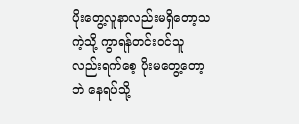ပိုးတွေ့လူနာလည်းမရှိတော့သကဲ့သို့ ကွာရန်တင်း၀င်သူလည်းရက်စေ့ ပိုးမတွေ့တော့ဘဲ နေရပ်သို့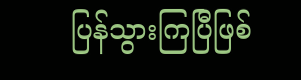ပြန်သွားကြပြီဖြစ်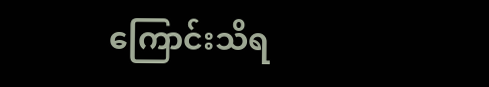ကြောင်းသိရ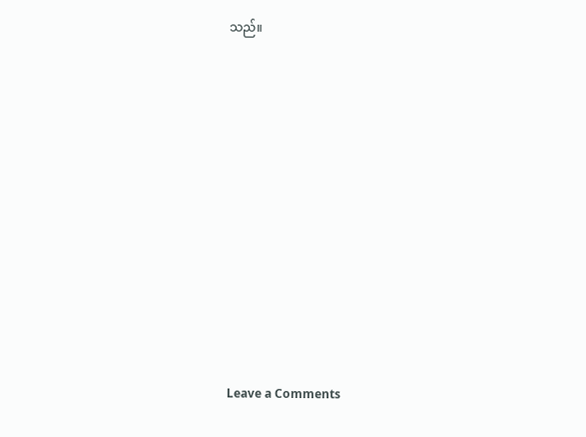သည်။












Leave a Comments